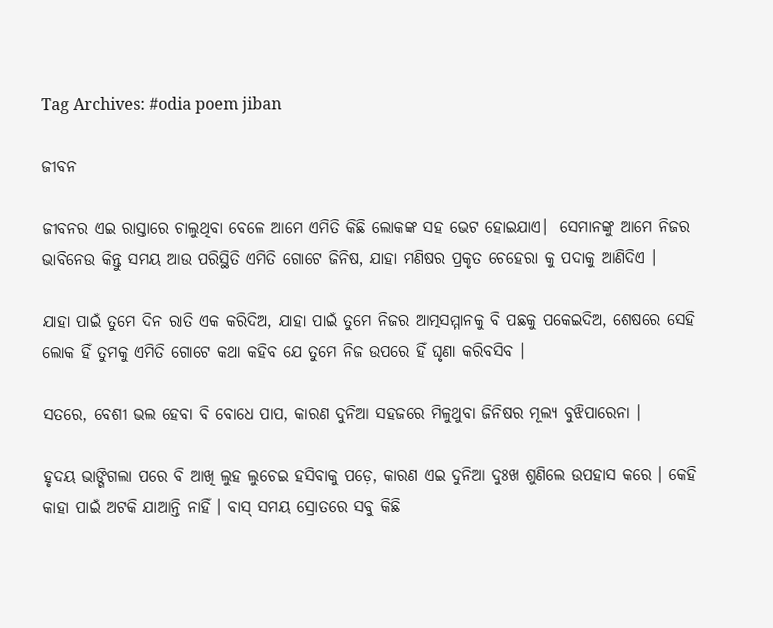Tag Archives: #odia poem jiban

ଜୀବନ

ଜୀବନର ଏଇ ରାସ୍ତାରେ ଚାଲୁଥିବା ବେଳେ ଆମେ ଏମିତି କିଛି ଲୋକଙ୍କ ସହ ଭେଟ ହୋଇଯାଏ।  ସେମାନଙ୍କୁ ଆମେ ନିଜର ଭାବିନେଉ କିନ୍ତୁ ସମୟ ଆଉ ପରିସ୍ଥିତି ଏମିତି ଗୋଟେ ଜିନିଷ, ଯାହା ମଣିଷର ପ୍ରକୃତ ଚେହେରା କୁ ପଦାକୁ ଆଣିଦିଏ ।

ଯାହା ପାଇଁ ତୁମେ ଦିନ ରାତି ଏକ କରିଦିଅ, ଯାହା ପାଇଁ ତୁମେ ନିଜର ଆତ୍ମସମ୍ମାନକୁ ବି ପଛକୁ ପକେଇଦିଅ, ଶେଷରେ ସେହି ଲୋକ ହିଁ ତୁମକୁ ଏମିତି ଗୋଟେ କଥା କହିବ ଯେ ତୁମେ ନିଜ ଉପରେ ହିଁ ଘୃଣା କରିବସିବ ।

ସତରେ, ବେଶୀ ଭଲ ହେବା ବି ବୋଧେ ପାପ, କାରଣ ଦୁନିଆ ସହଜରେ ମିଳୁଥୁବା ଜିନିଷର ମୂଲ୍ୟ ବୁଝିପାରେନା ।

ହୃଦୟ ଭାଙ୍ଗିଗଲା ପରେ ବି ଆଖି ଲୁହ ଲୁଚେଇ ହସିବାକୁ ପଡ଼େ, କାରଣ ଏଇ ଦୁନିଆ ଦୁଃଖ ଶୁଣିଲେ ଉପହାସ କରେ । କେହି କାହା ପାଇଁ ଅଟକି ଯାଆନ୍ତି ନାହିଁ । ବାସ୍ ସମୟ ସ୍ରୋତରେ ସବୁ କିଛି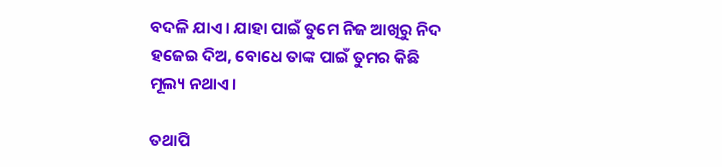ବଦଳି ଯାଏ । ଯାହା ପାଇଁ ତୁମେ ନିଜ ଆଖିରୁ ନିଦ ହଜେଇ ଦିଅ, ବୋଧେ ତାଙ୍କ ପାଇଁ ତୁମର କିଛି ମୂଲ୍ୟ ନଥାଏ ।

ତଥାପି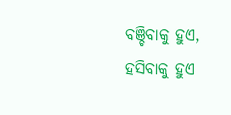ବଞ୍ଚିବାକୁ ହୁଏ, ହସିବାକୁ ହୁଏ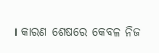। କାରଣ ଶେଷରେ କେବଳ ନିଜ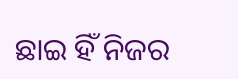ଛାଇ ହିଁ ନିଜର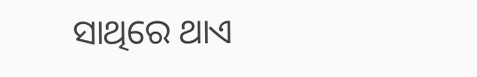ସାଥିରେ ଥାଏ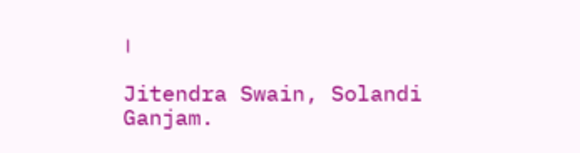।

Jitendra Swain, Solandi Ganjam.